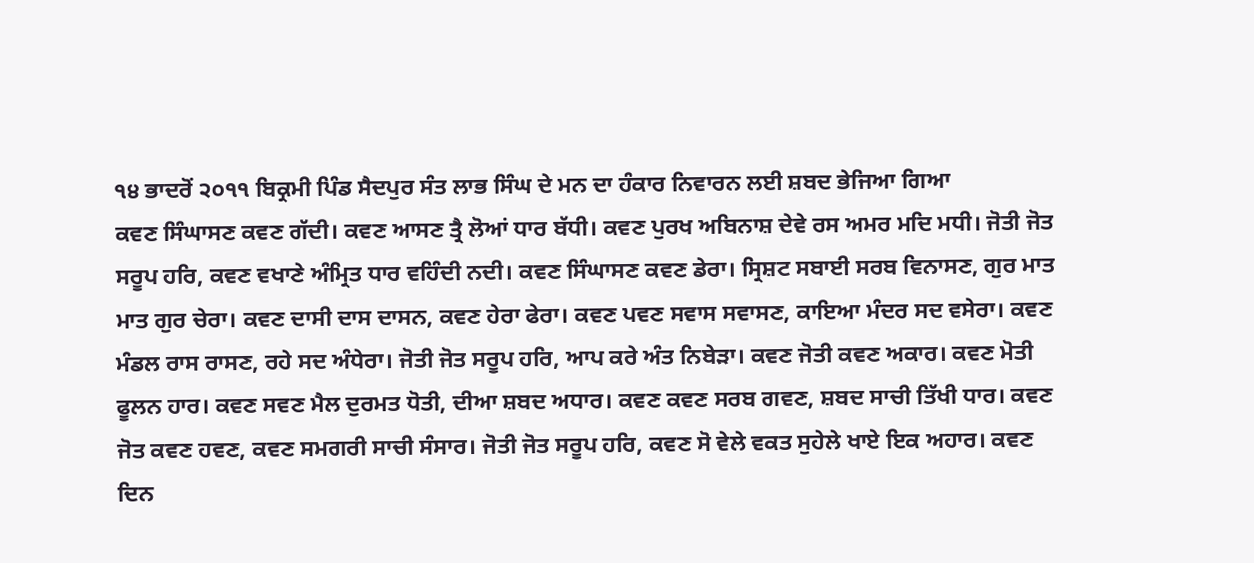੧੪ ਭਾਦਰੋਂ ੨੦੧੧ ਬਿਕ੍ਰਮੀ ਪਿੰਡ ਸੈਦਪੁਰ ਸੰਤ ਲਾਭ ਸਿੰਘ ਦੇ ਮਨ ਦਾ ਹੰਕਾਰ ਨਿਵਾਰਨ ਲਈ ਸ਼ਬਦ ਭੇਜਿਆ ਗਿਆ
ਕਵਣ ਸਿੰਘਾਸਣ ਕਵਣ ਗੱਦੀ। ਕਵਣ ਆਸਣ ਤ੍ਰੈ ਲੋਆਂ ਧਾਰ ਬੱਧੀ। ਕਵਣ ਪੁਰਖ ਅਬਿਨਾਸ਼ ਦੇਵੇ ਰਸ ਅਮਰ ਮਦਿ ਮਧੀ। ਜੋਤੀ ਜੋਤ ਸਰੂਪ ਹਰਿ, ਕਵਣ ਵਖਾਣੇ ਅੰਮ੍ਰਿਤ ਧਾਰ ਵਹਿੰਦੀ ਨਦੀ। ਕਵਣ ਸਿੰਘਾਸਣ ਕਵਣ ਡੇਰਾ। ਸ੍ਰਿਸ਼ਟ ਸਬਾਈ ਸਰਬ ਵਿਨਾਸਣ, ਗੁਰ ਮਾਤ ਮਾਤ ਗੁਰ ਚੇਰਾ। ਕਵਣ ਦਾਸੀ ਦਾਸ ਦਾਸਨ, ਕਵਣ ਹੇਰਾ ਫੇਰਾ। ਕਵਣ ਪਵਣ ਸਵਾਸ ਸਵਾਸਣ, ਕਾਇਆ ਮੰਦਰ ਸਦ ਵਸੇਰਾ। ਕਵਣ ਮੰਡਲ ਰਾਸ ਰਾਸਣ, ਰਹੇ ਸਦ ਅੰਧੇਰਾ। ਜੋਤੀ ਜੋਤ ਸਰੂਪ ਹਰਿ, ਆਪ ਕਰੇ ਅੰਤ ਨਿਬੇੜਾ। ਕਵਣ ਜੋਤੀ ਕਵਣ ਅਕਾਰ। ਕਵਣ ਮੋਤੀ ਫੂਲਨ ਹਾਰ। ਕਵਣ ਸਵਣ ਮੈਲ ਦੁਰਮਤ ਧੋਤੀ, ਦੀਆ ਸ਼ਬਦ ਅਧਾਰ। ਕਵਣ ਕਵਣ ਸਰਬ ਗਵਣ, ਸ਼ਬਦ ਸਾਚੀ ਤਿੱਖੀ ਧਾਰ। ਕਵਣ ਜੋਤ ਕਵਣ ਹਵਣ, ਕਵਣ ਸਮਗਰੀ ਸਾਚੀ ਸੰਸਾਰ। ਜੋਤੀ ਜੋਤ ਸਰੂਪ ਹਰਿ, ਕਵਣ ਸੋ ਵੇਲੇ ਵਕਤ ਸੁਹੇਲੇ ਖਾਏ ਇਕ ਅਹਾਰ। ਕਵਣ ਦਿਨ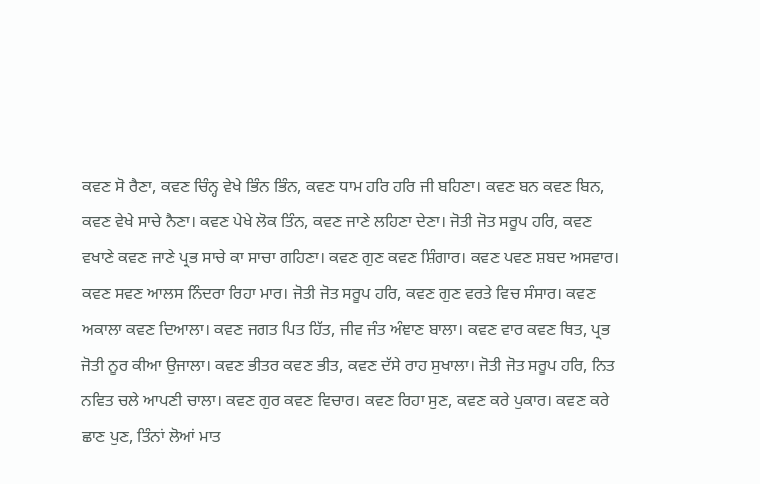ਕਵਣ ਸੋ ਰੈਣਾ, ਕਵਣ ਚਿੰਨ੍ਹ ਵੇਖੇ ਭਿੰਨ ਭਿੰਨ, ਕਵਣ ਧਾਮ ਹਰਿ ਹਰਿ ਜੀ ਬਹਿਣਾ। ਕਵਣ ਬਨ ਕਵਣ ਬਿਨ, ਕਵਣ ਵੇਖੇ ਸਾਚੇ ਨੈਣਾ। ਕਵਣ ਪੇਖੇ ਲੋਕ ਤਿੰਨ, ਕਵਣ ਜਾਣੇ ਲਹਿਣਾ ਦੇਣਾ। ਜੋਤੀ ਜੋਤ ਸਰੂਪ ਹਰਿ, ਕਵਣ ਵਖਾਣੇ ਕਵਣ ਜਾਣੇ ਪ੍ਰਭ ਸਾਚੇ ਕਾ ਸਾਚਾ ਗਹਿਣਾ। ਕਵਣ ਗੁਣ ਕਵਣ ਸ਼ਿੰਗਾਰ। ਕਵਣ ਪਵਣ ਸ਼ਬਦ ਅਸਵਾਰ। ਕਵਣ ਸਵਣ ਆਲਸ ਨਿੰਦਰਾ ਰਿਹਾ ਮਾਰ। ਜੋਤੀ ਜੋਤ ਸਰੂਪ ਹਰਿ, ਕਵਣ ਗੁਣ ਵਰਤੇ ਵਿਚ ਸੰਸਾਰ। ਕਵਣ ਅਕਾਲਾ ਕਵਣ ਦਿਆਲਾ। ਕਵਣ ਜਗਤ ਪਿਤ ਹਿੱਤ, ਜੀਵ ਜੰਤ ਅੰਞਾਣ ਬਾਲਾ। ਕਵਣ ਵਾਰ ਕਵਣ ਥਿਤ, ਪ੍ਰਭ ਜੋਤੀ ਨੂਰ ਕੀਆ ਉਜਾਲਾ। ਕਵਣ ਭੀਤਰ ਕਵਣ ਭੀਤ, ਕਵਣ ਦੱਸੇ ਰਾਹ ਸੁਖਾਲਾ। ਜੋਤੀ ਜੋਤ ਸਰੂਪ ਹਰਿ, ਨਿਤ ਨਵਿਤ ਚਲੇ ਆਪਣੀ ਚਾਲਾ। ਕਵਣ ਗੁਰ ਕਵਣ ਵਿਚਾਰ। ਕਵਣ ਰਿਹਾ ਸੁਣ, ਕਵਣ ਕਰੇ ਪੁਕਾਰ। ਕਵਣ ਕਰੇ ਛਾਣ ਪੁਣ, ਤਿੰਨਾਂ ਲੋਆਂ ਮਾਤ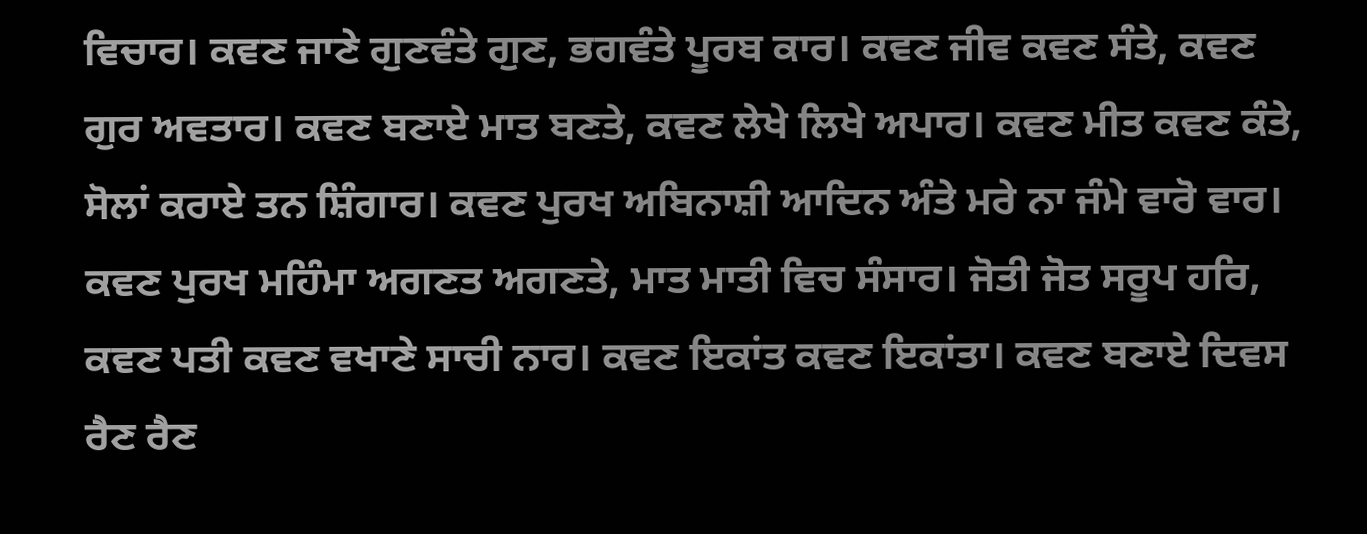ਵਿਚਾਰ। ਕਵਣ ਜਾਣੇ ਗੁਣਵੰਤੇ ਗੁਣ, ਭਗਵੰਤੇ ਪੂਰਬ ਕਾਰ। ਕਵਣ ਜੀਵ ਕਵਣ ਸੰਤੇ, ਕਵਣ ਗੁਰ ਅਵਤਾਰ। ਕਵਣ ਬਣਾਏ ਮਾਤ ਬਣਤੇ, ਕਵਣ ਲੇਖੇ ਲਿਖੇ ਅਪਾਰ। ਕਵਣ ਮੀਤ ਕਵਣ ਕੰਤੇ, ਸੋਲਾਂ ਕਰਾਏ ਤਨ ਸ਼ਿੰਗਾਰ। ਕਵਣ ਪੁਰਖ ਅਬਿਨਾਸ਼ੀ ਆਦਿਨ ਅੰਤੇ ਮਰੇ ਨਾ ਜੰਮੇ ਵਾਰੋ ਵਾਰ। ਕਵਣ ਪੁਰਖ ਮਹਿੰਮਾ ਅਗਣਤ ਅਗਣਤੇ, ਮਾਤ ਮਾਤੀ ਵਿਚ ਸੰਸਾਰ। ਜੋਤੀ ਜੋਤ ਸਰੂਪ ਹਰਿ, ਕਵਣ ਪਤੀ ਕਵਣ ਵਖਾਣੇ ਸਾਚੀ ਨਾਰ। ਕਵਣ ਇਕਾਂਤ ਕਵਣ ਇਕਾਂਤਾ। ਕਵਣ ਬਣਾਏ ਦਿਵਸ ਰੈਣ ਰੈਣ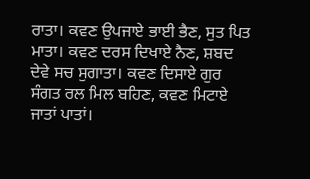ਰਾਤਾ। ਕਵਣ ਉਪਜਾਏ ਭਾਈ ਭੈਣ, ਸੁਤ ਪਿਤ ਮਾਤਾ। ਕਵਣ ਦਰਸ ਦਿਖਾਏ ਨੈਣ, ਸ਼ਬਦ ਦੇਵੇ ਸਚ ਸੁਗਾਤਾ। ਕਵਣ ਦਿਸਾਏ ਗੁਰ ਸੰਗਤ ਰਲ ਮਿਲ ਬਹਿਣ, ਕਵਣ ਮਿਟਾਏ ਜਾਤਾਂ ਪਾਤਾਂ।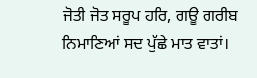ਜੋਤੀ ਜੋਤ ਸਰੂਪ ਹਰਿ, ਗਊ ਗਰੀਬ ਨਿਮਾਣਿਆਂ ਸਦ ਪੁੱਛੇ ਮਾਤ ਵਾਤਾਂ।